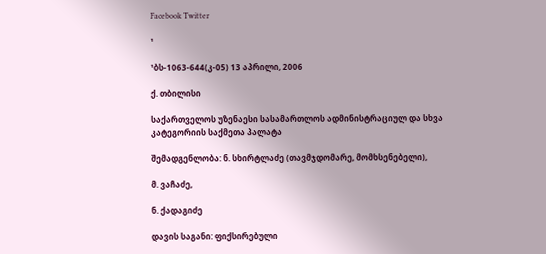Facebook Twitter

¹

¹ბს-1063-644(კ-05) 13 აპრილი, 2006

ქ. თბილისი

საქართველოს უზენაესი სასამართლოს ადმინისტრაციულ და სხვა კატეგორიის საქმეთა პალატა

შემადგენლობა: ნ. სხირტლაძე (თავმჯდომარე, მომხსენებელი),

მ. ვაჩაძე,

ნ. ქადაგიძე

დავის საგანი: ფიქსირებული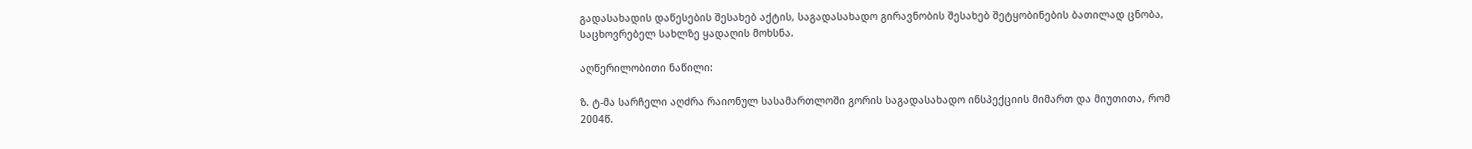გადასახადის დაწესების შესახებ აქტის, საგადასახადო გირავნობის შესახებ შეტყობინების ბათილად ცნობა, საცხოვრებელ სახლზე ყადაღის მოხსნა.

აღწერილობითი ნაწილი:

ზ. ტ-მა სარჩელი აღძრა რაიონულ სასამართლოში გორის საგადასახადო ინსპექციის მიმართ და მიუთითა, რომ 2004წ.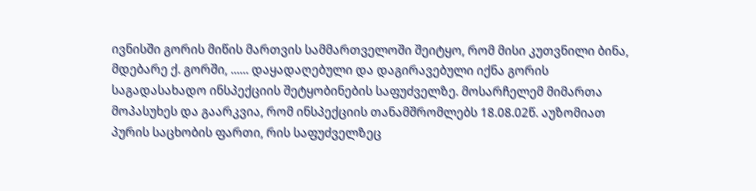ივნისში გორის მიწის მართვის სამმართველოში შეიტყო, რომ მისი კუთვნილი ბინა, მდებარე ქ. გორში, ...... დაყადაღებული და დაგირავებული იქნა გორის საგადასახადო ინსპექციის შეტყობინების საფუძველზე. მოსარჩელემ მიმართა მოპასუხეს და გაარკვია, რომ ინსპექციის თანამშრომლებს 18.08.02წ. აუზომიათ პურის საცხობის ფართი, რის საფუძველზეც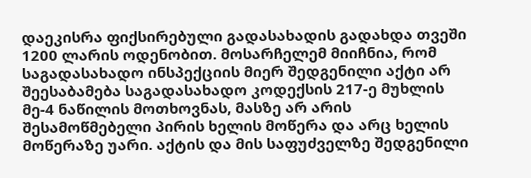დაეკისრა ფიქსირებული გადასახადის გადახდა თვეში 1200 ლარის ოდენობით. მოსარჩელემ მიიჩნია, რომ საგადასახადო ინსპექციის მიერ შედგენილი აქტი არ შეესაბამება საგადასახადო კოდექსის 217-ე მუხლის მე-4 ნაწილის მოთხოვნას, მასზე არ არის შესამოწმებელი პირის ხელის მოწერა და არც ხელის მოწერაზე უარი. აქტის და მის საფუძველზე შედგენილი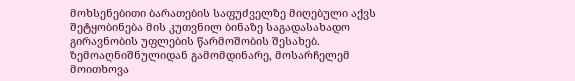მოხსენებითი ბარათების საფუძველზე მიღებული აქვს შეტყობინება მის კუთვნილ ბინაზე საგადასახადო გირავნობის უფლების წარმოშობის შესახებ. ზემოაღნიშნულიდან გამომდინარე, მოსარჩელემ მოითხოვა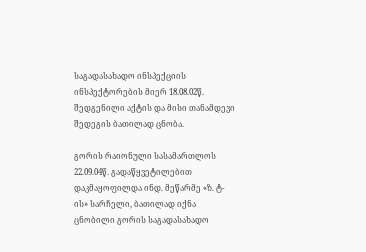საგადასახადო ინსპექციის ინსპექტორების მიერ 18.08.02წ. შედგენილი აქტის და მისი თანამდევი შედეგის ბათილად ცნობა.

გორის რაიონული სასამართლოს 22.09.04წ. გადაწყვეტილებით დაკმაყოფილდა ინდ. მეწარმე «ზ. ტ-ის» სარჩელი, ბათილად იქნა ცნობილი გორის საგადასახადო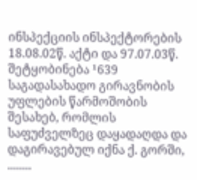ინსპექციის ინსპექტორების 18.08.02წ. აქტი და 97.07.03წ. შეტყობინება ¹639 საგადასახადო გირავნობის უფლების წარმოშობის შესახებ, რომლის საფუძველზეც დაყადაღდა და დაგირავებულ იქნა ქ. გორში, ........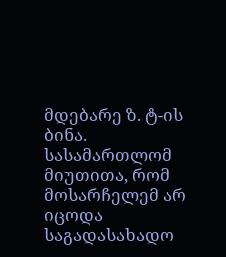მდებარე ზ. ტ-ის ბინა. სასამართლომ მიუთითა, რომ მოსარჩელემ არ იცოდა საგადასახადო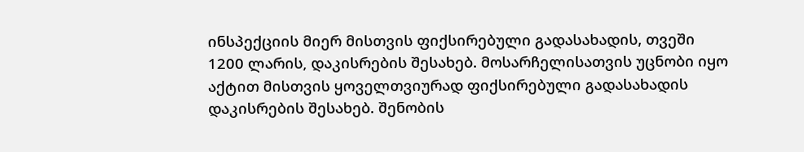ინსპექციის მიერ მისთვის ფიქსირებული გადასახადის, თვეში 1200 ლარის‚ დაკისრების შესახებ. მოსარჩელისათვის უცნობი იყო აქტით მისთვის ყოველთვიურად ფიქსირებული გადასახადის დაკისრების შესახებ. შენობის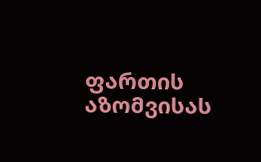ფართის აზომვისას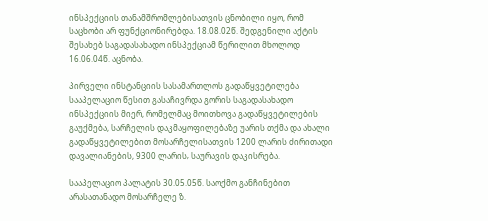ინსპექციის თანამშრომლებისათვის ცნობილი იყო, რომ საცხობი არ ფუნქციონირებდა. 18.08.02წ. შედგენილი აქტის შესახებ საგადასახადო ინსპექციამ წერილით მხოლოდ 16.06.04წ. აცნობა.

პირველი ინსტანციის სასამართლოს გადაწყვეტილება სააპელაციო წესით გასაჩივრდა გორის საგადასახადო ინსპექციის მიერ, რომელმაც მოითხოვა გადაწყვეტილების გაუქმება, სარჩელის დაკმაყოფილებაზე უარის თქმა და ახალი გადაწყვეტილებით მოსარჩელისათვის 1200 ლარის ძირითადი დავალიანების, 9300 ლარის‚ საურავის დაკისრება.

სააპელაციო პალატის 30.05.05წ. საოქმო განჩინებით არასათანადო მოსარჩელე ზ.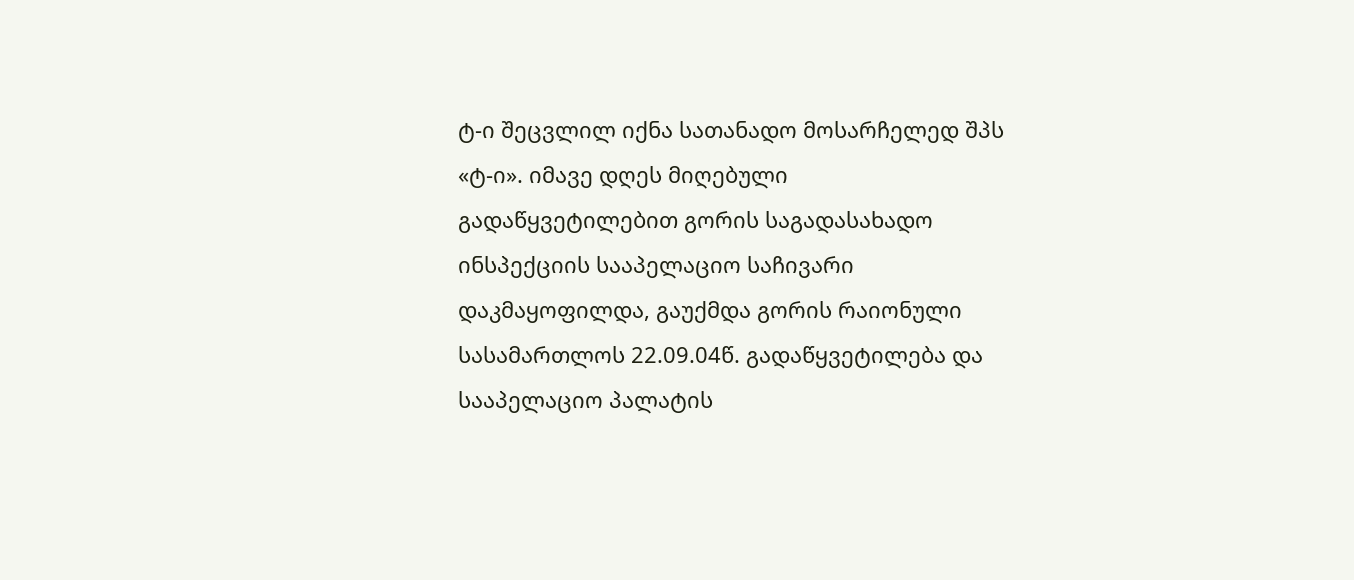ტ-ი შეცვლილ იქნა სათანადო მოსარჩელედ შპს «ტ-ი». იმავე დღეს მიღებული გადაწყვეტილებით გორის საგადასახადო ინსპექციის სააპელაციო საჩივარი დაკმაყოფილდა, გაუქმდა გორის რაიონული სასამართლოს 22.09.04წ. გადაწყვეტილება და სააპელაციო პალატის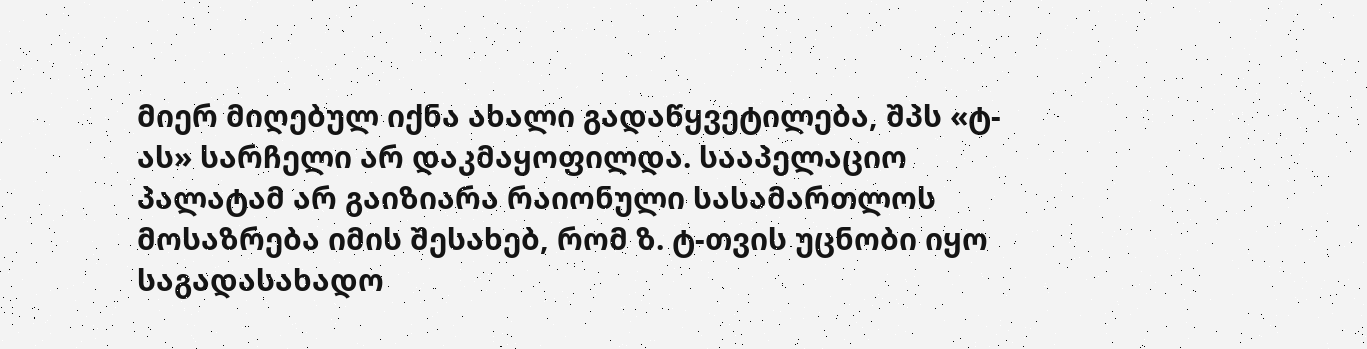მიერ მიღებულ იქნა ახალი გადაწყვეტილება, შპს «ტ-ას» სარჩელი არ დაკმაყოფილდა. სააპელაციო პალატამ არ გაიზიარა რაიონული სასამართლოს მოსაზრება იმის შესახებ, რომ ზ. ტ-თვის უცნობი იყო საგადასახადო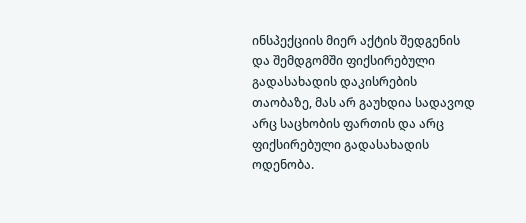ინსპექციის მიერ აქტის შედგენის და შემდგომში ფიქსირებული გადასახადის დაკისრების თაობაზე, მას არ გაუხდია სადავოდ არც საცხობის ფართის და არც ფიქსირებული გადასახადის ოდენობა.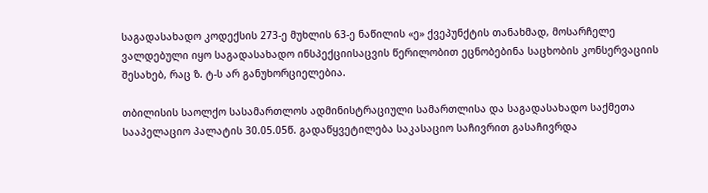საგადასახადო კოდექსის 273-ე მუხლის 63-ე ნაწილის «ე» ქვეპუნქტის თანახმად, მოსარჩელე ვალდებული იყო საგადასახადო ინსპექციისაცვის წერილობით ეცნობებინა საცხობის კონსერვაციის შესახებ, რაც ზ. ტ-ს არ განუხორციელებია.

თბილისის საოლქო სასამართლოს ადმინისტრაციული სამართლისა და საგადასახადო საქმეთა სააპელაციო პალატის 30.05.05წ. გადაწყვეტილება საკასაციო საჩივრით გასაჩივრდა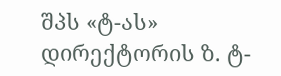შპს «ტ-ას» დირექტორის ზ. ტ-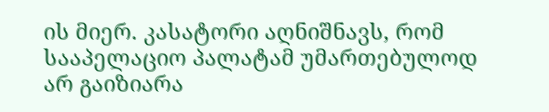ის მიერ. კასატორი აღნიშნავს, რომ სააპელაციო პალატამ უმართებულოდ არ გაიზიარა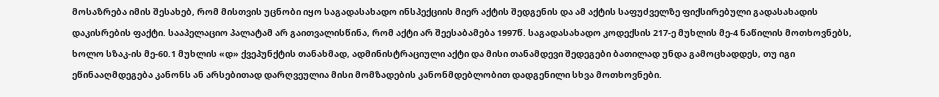მოსაზრება იმის შესახებ, რომ მისთვის უცნობი იყო საგადასახადო ინსპექციის მიერ აქტის შედგენის და ამ აქტის საფუძველზე ფიქსირებული გადასახადის დაკისრების ფაქტი. სააპელაციო პალატამ არ გაითვალისწინა, რომ აქტი არ შეესაბამება 1997წ. საგადასახადო კოდექსის 217-ე მუხლის მე-4 ნაწილის მოთხოვნებს, ხოლო სზაკ-ის მე-60.1 მუხლის «დ» ქვეპუნქტის თანახმად, ადმინისტრაციული აქტი და მისი თანამდევი შედეგები ბათილად უნდა გამოცხადდეს, თუ იგი ეწინააღმდეგება კანონს ან არსებითად დარღვეულია მისი მომზადების კანონმდებლობით დადგენილი სხვა მოთხოვნები.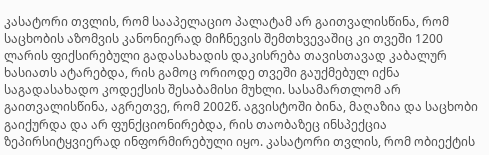კასატორი თვლის, რომ სააპელაციო პალატამ არ გაითვალისწინა, რომ საცხობის აზომვის კანონიერად მიჩნევის შემთხვევაშიც კი თვეში 1200 ლარის ფიქსირებული გადასახადის დაკისრება თავისთავად კაბალურ ხასიათს ატარებდა, რის გამოც ორიოდე თვეში გაუქმებულ იქნა საგადასახადო კოდექსის შესაბამისი მუხლი. სასამართლომ არ გაითვალისწინა‚ აგრეთვე, რომ 2002წ. აგვისტოში ბინა, მაღაზია და საცხობი გაიქურდა და არ ფუნქციონირებდა, რის თაობაზეც ინსპექცია ზეპირსიტყვიერად ინფორმირებული იყო. კასატორი თვლის, რომ ობიექტის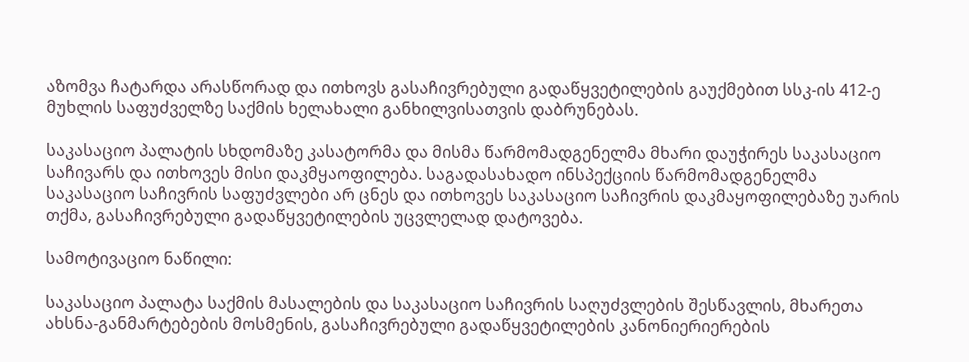აზომვა ჩატარდა არასწორად და ითხოვს გასაჩივრებული გადაწყვეტილების გაუქმებით სსკ-ის 412-ე მუხლის საფუძველზე საქმის ხელახალი განხილვისათვის დაბრუნებას.

საკასაციო პალატის სხდომაზე კასატორმა და მისმა წარმომადგენელმა მხარი დაუჭირეს საკასაციო საჩივარს და ითხოვეს მისი დაკმყაოფილება. საგადასახადო ინსპექციის წარმომადგენელმა საკასაციო საჩივრის საფუძვლები არ ცნეს და ითხოვეს საკასაციო საჩივრის დაკმაყოფილებაზე უარის თქმა, გასაჩივრებული გადაწყვეტილების უცვლელად დატოვება.

სამოტივაციო ნაწილი:

საკასაციო პალატა საქმის მასალების და საკასაციო საჩივრის საღუძვლების შესწავლის, მხარეთა ახსნა-განმარტებების მოსმენის, გასაჩივრებული გადაწყვეტილების კანონიერიერების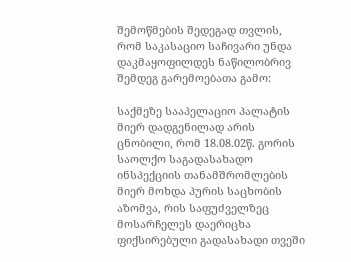შემოწმების შედეგად თვლის, რომ საკასაციო საჩივარი უნდა დაკმაყოფილდეს ნაწილობრივ შემდეგ გარემოებათა გამო:

საქმეზე სააპელაციო პალატის მიერ დადგენილად არის ცნობილი, რომ 18.08.02წ. გორის საოლქო საგადასახადო ინსპექციის თანამშრომლების მიერ მოხდა პურის საცხობის აზომვა, რის საფუძველზეც მოსარჩელეს დაერიცხა ფიქსირებული გადასახადი თვეში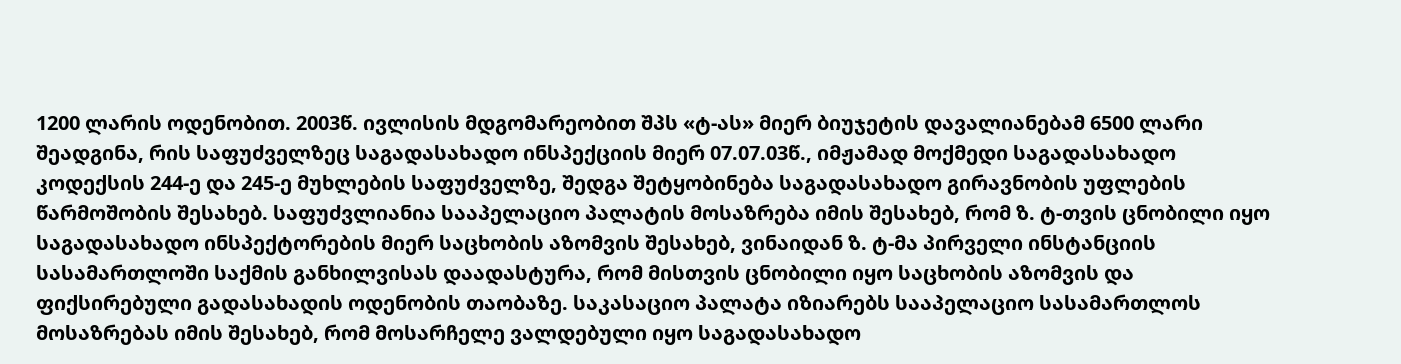1200 ლარის ოდენობით. 2003წ. ივლისის მდგომარეობით შპს «ტ-ას» მიერ ბიუჯეტის დავალიანებამ 6500 ლარი შეადგინა, რის საფუძველზეც საგადასახადო ინსპექციის მიერ 07.07.03წ., იმჟამად მოქმედი საგადასახადო კოდექსის 244-ე და 245-ე მუხლების საფუძველზე, შედგა შეტყობინება საგადასახადო გირავნობის უფლების წარმოშობის შესახებ. საფუძვლიანია სააპელაციო პალატის მოსაზრება იმის შესახებ, რომ ზ. ტ-თვის ცნობილი იყო საგადასახადო ინსპექტორების მიერ საცხობის აზომვის შესახებ, ვინაიდან ზ. ტ-მა პირველი ინსტანციის სასამართლოში საქმის განხილვისას დაადასტურა, რომ მისთვის ცნობილი იყო საცხობის აზომვის და ფიქსირებული გადასახადის ოდენობის თაობაზე. საკასაციო პალატა იზიარებს სააპელაციო სასამართლოს მოსაზრებას იმის შესახებ, რომ მოსარჩელე ვალდებული იყო საგადასახადო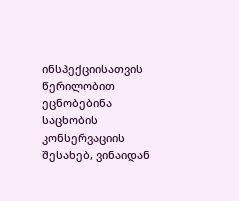ინსპექციისათვის წერილობით ეცნობებინა საცხობის კონსერვაციის შესახებ, ვინაიდან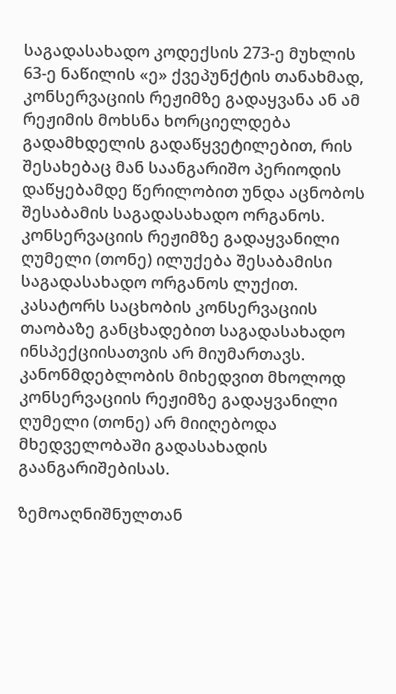საგადასახადო კოდექსის 273-ე მუხლის 63-ე ნაწილის «ე» ქვეპუნქტის თანახმად, კონსერვაციის რეჟიმზე გადაყვანა ან ამ რეჟიმის მოხსნა ხორციელდება გადამხდელის გადაწყვეტილებით, რის შესახებაც მან საანგარიშო პერიოდის დაწყებამდე წერილობით უნდა აცნობოს შესაბამის საგადასახადო ორგანოს. კონსერვაციის რეჟიმზე გადაყვანილი ღუმელი (თონე) ილუქება შესაბამისი საგადასახადო ორგანოს ლუქით. კასატორს საცხობის კონსერვაციის თაობაზე განცხადებით საგადასახადო ინსპექციისათვის არ მიუმართავს. კანონმდებლობის მიხედვით მხოლოდ კონსერვაციის რეჟიმზე გადაყვანილი ღუმელი (თონე) არ მიიღებოდა მხედველობაში გადასახადის გაანგარიშებისას.

ზემოაღნიშნულთან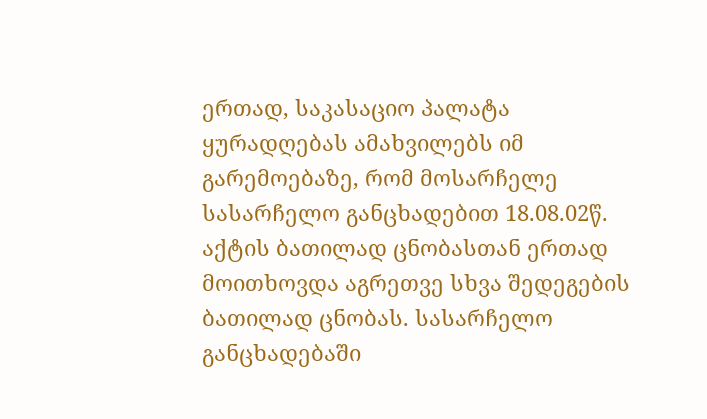ერთად, საკასაციო პალატა ყურადღებას ამახვილებს იმ გარემოებაზე, რომ მოსარჩელე სასარჩელო განცხადებით 18.08.02წ. აქტის ბათილად ცნობასთან ერთად მოითხოვდა აგრეთვე სხვა შედეგების ბათილად ცნობას. სასარჩელო განცხადებაში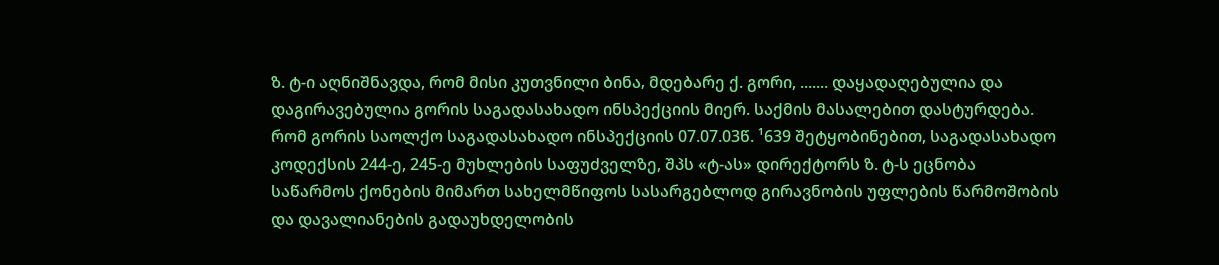ზ. ტ-ი აღნიშნავდა, რომ მისი კუთვნილი ბინა‚ მდებარე ქ. გორი, ....... დაყადაღებულია და დაგირავებულია გორის საგადასახადო ინსპექციის მიერ. საქმის მასალებით დასტურდება. რომ გორის საოლქო საგადასახადო ინსპექციის 07.07.03წ. ¹639 შეტყობინებით, საგადასახადო კოდექსის 244-ე, 245-ე მუხლების საფუძველზე, შპს «ტ-ას» დირექტორს ზ. ტ-ს ეცნობა საწარმოს ქონების მიმართ სახელმწიფოს სასარგებლოდ გირავნობის უფლების წარმოშობის და დავალიანების გადაუხდელობის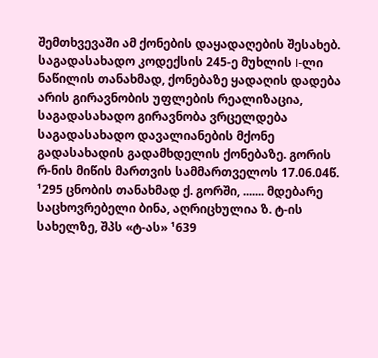შემთხვევაში ამ ქონების დაყადაღების შესახებ. საგადასახადო კოდექსის 245-ე მუხლის I-ლი ნაწილის თანახმად, ქონებაზე ყადაღის დადება არის გირავნობის უფლების რეალიზაცია, საგადასახადო გირავნობა ვრცელდება საგადასახადო დავალიანების მქონე გადასახადის გადამხდელის ქონებაზე. გორის რ-ნის მიწის მართვის სამმართველოს 17.06.04წ. ¹295 ცნობის თანახმად ქ. გორში, ....... მდებარე საცხოვრებელი ბინა, აღრიცხულია ზ. ტ-ის სახელზე, შპს «ტ-ას» ¹639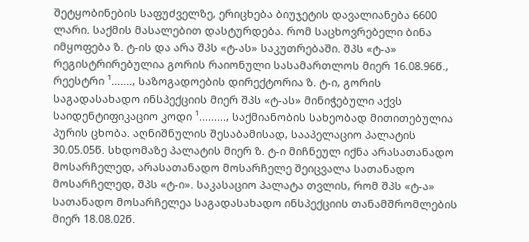შეტყობინების საფუძველზე, ერიცხება ბიუჯეტის დავალიანება 6600 ლარი. საქმის მასალებით დასტურდება. რომ საცხოვრებელი ბინა იმყოფება ზ. ტ-ის და არა შპს «ტ-ას» საკუთრებაში. შპს «ტ-ა» რეგისტრირებულია გორის რაიონული სასამართლოს მიერ 16.08.96წ., რეესტრი ¹......., საზოგადოების დირექტორია ზ. ტ-ი, გორის საგადასახადო ინსპექციის მიერ შპს «ტ-ას» მინიჭებული აქვს საიდენტიფიკაციო კოდი ¹........., საქმიანობის სახეობად მითითებულია პურის ცხობა. აღნიშნულის შესაბამისად, სააპელაციო პალატის 30.05.05წ. სხდომაზე პალატის მიერ ზ. ტ-ი მიჩნეულ იქნა არასათანადო მოსარჩელედ, არასათანადო მოსარჩელე შეიცვალა სათანადო მოსარჩელედ, შპს «ტ-ი». საკასაციო პალატა თვლის, რომ შპს «ტ-ა» სათანადო მოსარჩელეა საგადასახადო ინსპექციის თანამშრომლების მიერ 18.08.02წ.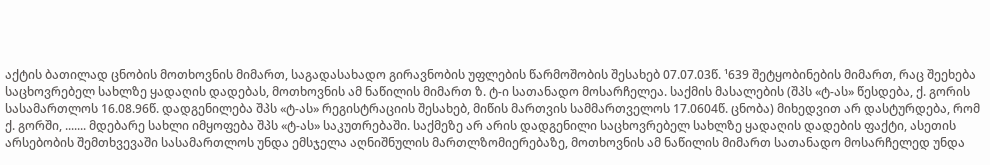აქტის ბათილად ცნობის მოთხოვნის მიმართ, საგადასახადო გირავნობის უფლების წარმოშობის შესახებ 07.07.03წ. ¹639 შეტყობინების მიმართ, რაც შეეხება საცხოვრებელ სახლზე ყადაღის დადებას, მოთხოვნის ამ ნაწილის მიმართ ზ. ტ-ი სათანადო მოსარჩელეა. საქმის მასალების (შპს «ტ-ას» წესდება, ქ. გორის სასამართლოს 16.08.96წ. დადგენილება შპს «ტ-ას» რეგისტრაციის შესახებ, მიწის მართვის სამმართველოს 17.0604წ. ცნობა) მიხედვით არ დასტურდება, რომ ქ. გორში, ....... მდებარე სახლი იმყოფება შპს «ტ-ას» საკუთრებაში. საქმეზე არ არის დადგენილი საცხოვრებელ სახლზე ყადაღის დადების ფაქტი, ასეთის არსებობის შემთხვევაში სასამართლოს უნდა ემსჯელა აღნიშნულის მართლზომიერებაზე, მოთხოვნის ამ ნაწილის მიმართ სათანადო მოსარჩელედ უნდა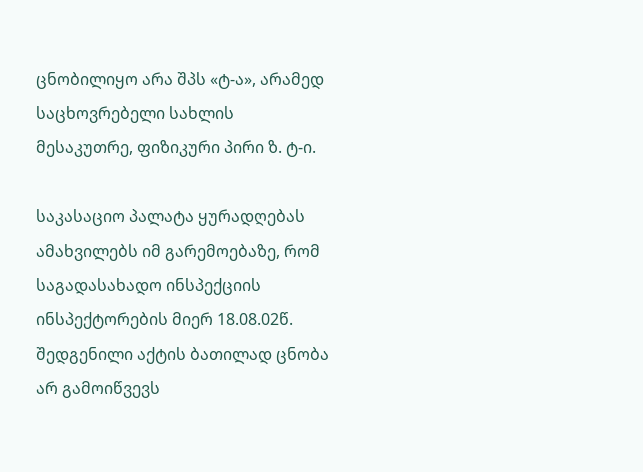ცნობილიყო არა შპს «ტ-ა», არამედ საცხოვრებელი სახლის მესაკუთრე, ფიზიკური პირი ზ. ტ-ი.

საკასაციო პალატა ყურადღებას ამახვილებს იმ გარემოებაზე, რომ საგადასახადო ინსპექციის ინსპექტორების მიერ 18.08.02წ. შედგენილი აქტის ბათილად ცნობა არ გამოიწვევს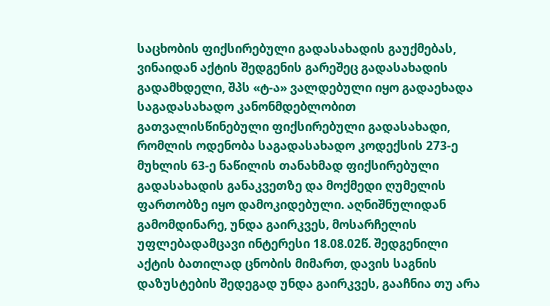საცხობის ფიქსირებული გადასახადის გაუქმებას, ვინაიდან აქტის შედგენის გარეშეც გადასახადის გადამხდელი, შპს «ტ-ა» ვალდებული იყო გადაეხადა საგადასახადო კანონმდებლობით გათვალისწინებული ფიქსირებული გადასახადი, რომლის ოდენობა საგადასახადო კოდექსის 273-ე მუხლის 63-ე ნაწილის თანახმად ფიქსირებული გადასახადის განაკვეთზე და მოქმედი ღუმელის ფართობზე იყო დამოკიდებული. აღნიშნულიდან გამომდინარე, უნდა გაირკვეს‚ მოსარჩელის უფლებადამცავი ინტერესი 18.08.02წ. შედგენილი აქტის ბათილად ცნობის მიმართ, დავის საგნის დაზუსტების შედეგად უნდა გაირკვეს‚ გააჩნია თუ არა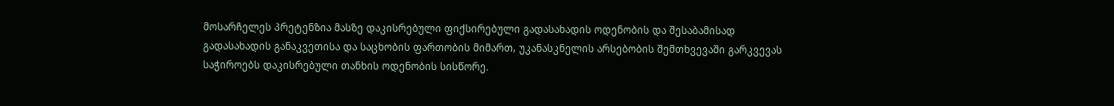მოსარჩელეს პრეტენზია მასზე დაკისრებული ფიქსირებული გადასახადის ოდენობის და შესაბამისად გადასახადის განაკვეთისა და საცხობის ფართობის მიმართ, უკანასკნელის არსებობის შემთხვევაში გარკვევას საჭიროებს დაკისრებული თანხის ოდენობის სისწორე.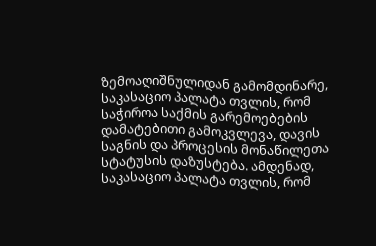ზემოაღიშნულიდან გამომდინარე, საკასაციო პალატა თვლის, რომ საჭიროა საქმის გარემოებების დამატებითი გამოკვლევა, დავის საგნის და პროცესის მონაწილეთა სტატუსის დაზუსტება. ამდენად, საკასაციო პალატა თვლის, რომ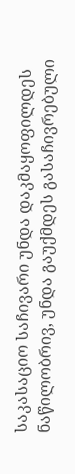საკასაციო საჩივარი უნდა დაკმაყოფილდეს ნაწილობრივ, უნდა გაუქმდეს გასაჩივრებული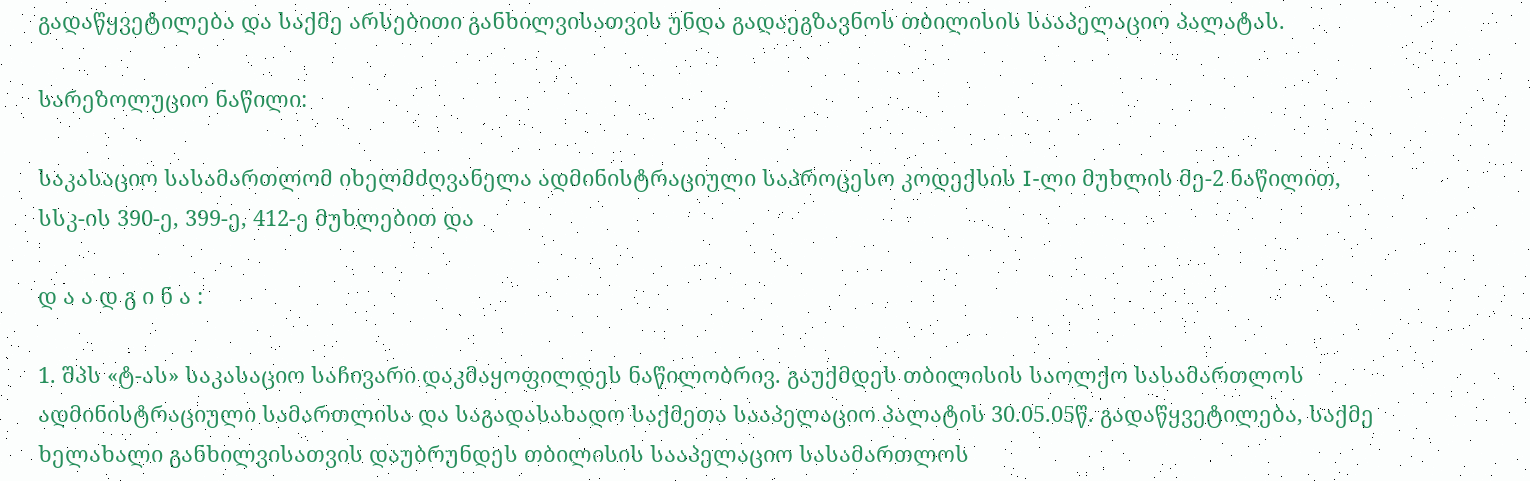გადაწყვეტილება და საქმე არსებითი განხილვისათვის უნდა გადაეგზავნოს თბილისის სააპელაციო პალატას.

სარეზოლუციო ნაწილი:

საკასაციო სასამართლომ იხელმძღვანელა ადმინისტრაციული საპროცესო კოდექსის I-ლი მუხლის მე-2 ნაწილით, სსკ-ის 390-ე, 399-ე, 412-ე მუხლებით და

დ ა ა დ გ ი ნ ა :

1. შპს «ტ-ას» საკასაციო საჩივარი დაკმაყოფილდეს ნაწილობრივ. გაუქმდეს თბილისის საოლქო სასამართლოს ადმინისტრაციული სამართლისა და საგადასახადო საქმეთა სააპელაციო პალატის 30.05.05წ. გადაწყვეტილება, საქმე ხელახალი განხილვისათვის დაუბრუნდეს თბილისის სააპელაციო სასამართლოს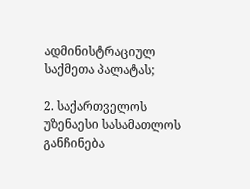ადმინისტრაციულ საქმეთა პალატას;

2. საქართველოს უზენაესი სასამათლოს განჩინება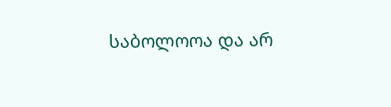საბოლოოა და არ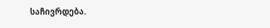საჩივრდება.